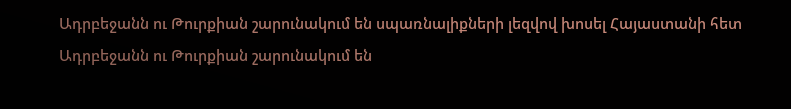Ադրբեջանն ու Թուրքիան շարունակում են սպառնալիքների լեզվով խոսել Հայաստանի հետ
Ադրբեջանն ու Թուրքիան շարունակում են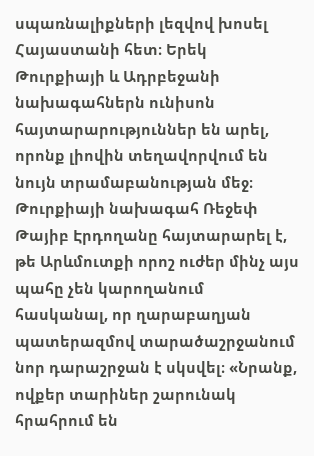սպառնալիքների լեզվով խոսել Հայաստանի հետ։ Երեկ Թուրքիայի և Ադրբեջանի նախագահներն ունիսոն հայտարարություններ են արել, որոնք լիովին տեղավորվում են նույն տրամաբանության մեջ։
Թուրքիայի նախագահ Ռեջեփ Թայիբ Էրդողանը հայտարարել է, թե Արևմուտքի որոշ ուժեր մինչ այս պահը չեն կարողանում հասկանալ, որ ղարաբաղյան պատերազմով տարածաշրջանում նոր դարաշրջան է սկսվել։ «Նրանք, ովքեր տարիներ շարունակ հրահրում են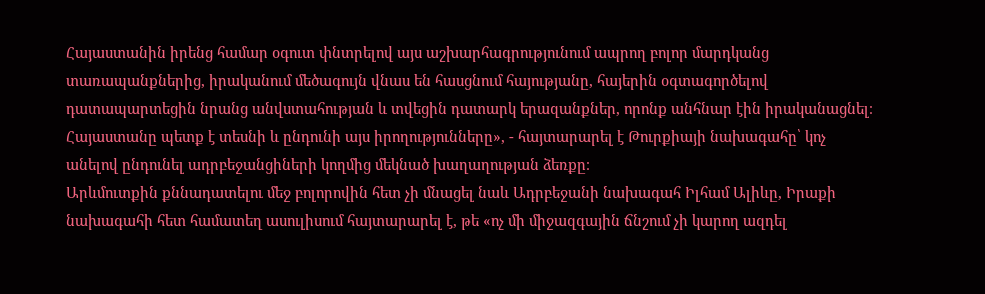Հայաստանին իրենց համար օգուտ փնտրելով այս աշխարհագրությունում ապրող բոլոր մարդկանց տառապանքներից, իրականում մեծագույն վնաս են հասցնում հայությանը, հայերին օգտագործելով դատապարտեցին նրանց անվստահության և տվեցին դատարկ երազանքներ, որոնք անհնար էին իրականացնել։ Հայաստանը պետք է տեսնի և ընդունի այս իրողությունները», - հայտարարել է Թուրքիայի նախագահը՝ կոչ անելով ընդունել ադրբեջանցիների կողմից մեկնած խաղաղության ձեռքը։
Արևմուտքին քննադատելու մեջ բոլորովին հետ չի մնացել նաև Ադրբեջանի նախագահ Իլհամ Ալիևը, Իրաքի նախագահի հետ համատեղ ասուլիսում հայտարարել է, թե «ոչ մի միջազգային ճնշում չի կարող ազդել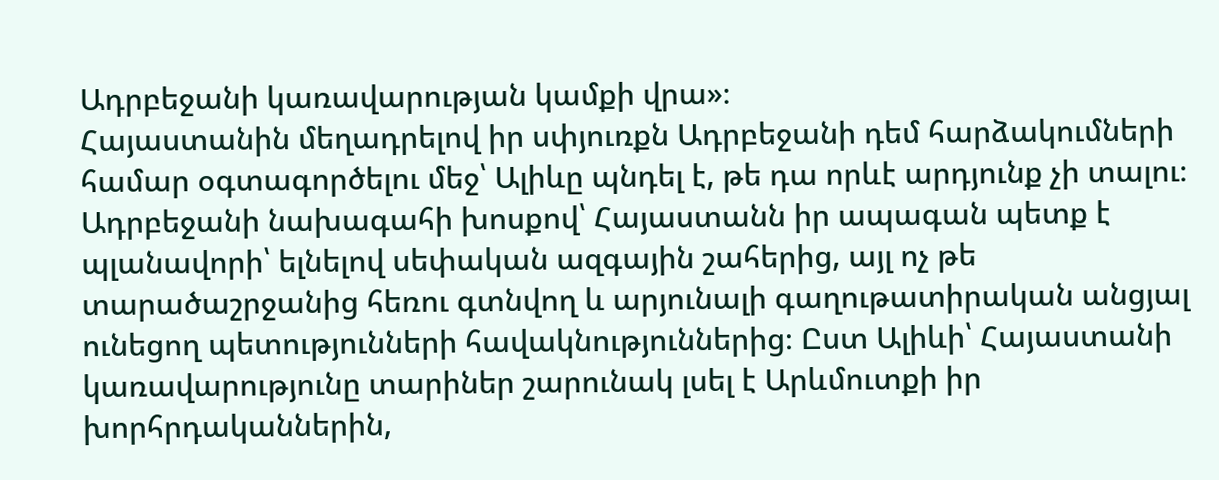Ադրբեջանի կառավարության կամքի վրա»։
Հայաստանին մեղադրելով իր սփյուռքն Ադրբեջանի դեմ հարձակումների համար օգտագործելու մեջ՝ Ալիևը պնդել է, թե դա որևէ արդյունք չի տալու։ Ադրբեջանի նախագահի խոսքով՝ Հայաստանն իր ապագան պետք է պլանավորի՝ ելնելով սեփական ազգային շահերից, այլ ոչ թե տարածաշրջանից հեռու գտնվող և արյունալի գաղութատիրական անցյալ ունեցող պետությունների հավակնություններից։ Ըստ Ալիևի՝ Հայաստանի կառավարությունը տարիներ շարունակ լսել է Արևմուտքի իր խորհրդականներին,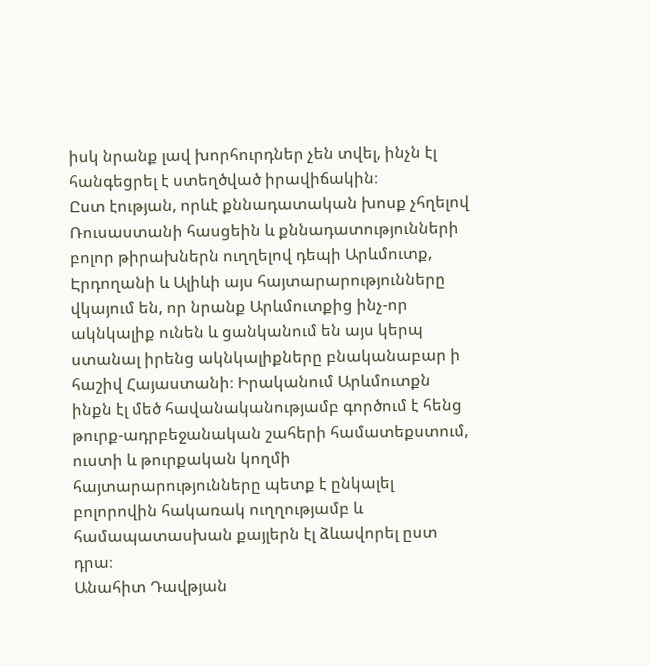իսկ նրանք լավ խորհուրդներ չեն տվել, ինչն էլ հանգեցրել է ստեղծված իրավիճակին։
Ըստ էության, որևէ քննադատական խոսք չհղելով Ռուսաստանի հասցեին և քննադատությունների բոլոր թիրախներն ուղղելով դեպի Արևմուտք, Էրդողանի և Ալիևի այս հայտարարությունները վկայում են, որ նրանք Արևմուտքից ինչ-որ ակնկալիք ունեն և ցանկանում են այս կերպ ստանալ իրենց ակնկալիքները բնականաբար ի հաշիվ Հայաստանի։ Իրականում Արևմուտքն ինքն էլ մեծ հավանականությամբ գործում է հենց թուրք-ադրբեջանական շահերի համատեքստում, ուստի և թուրքական կողմի հայտարարությունները պետք է ընկալել բոլորովին հակառակ ուղղությամբ և համապատասխան քայլերն էլ ձևավորել ըստ դրա։
Անահիտ Դավթյան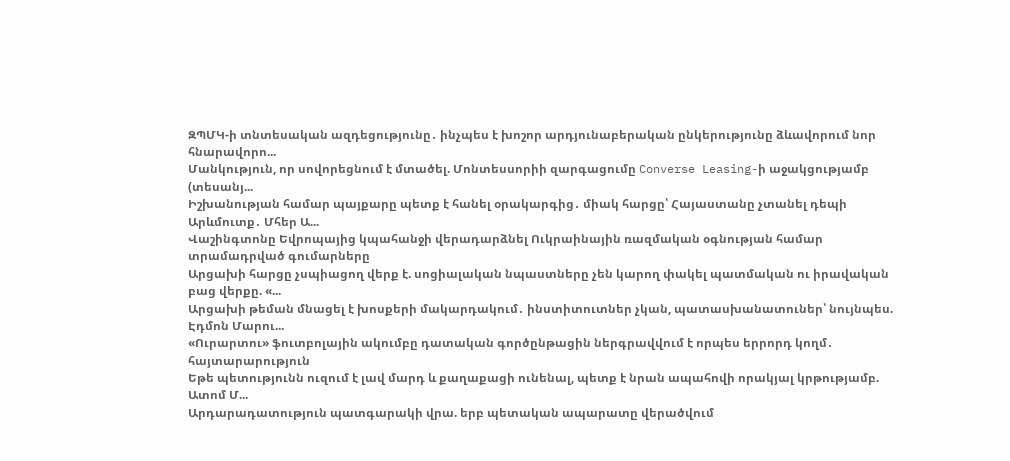ԶՊՄԿ-ի տնտեսական ազդեցությունը․ ինչպես է խոշոր արդյունաբերական ընկերությունը ձևավորում նոր հնարավորո...
Մանկություն, որ սովորեցնում է մտածել. Մոնտեսսորիի զարգացումը Converse Leasing-ի աջակցությամբ (տեսանյ...
Իշխանության համար պայքարը պետք է հանել օրակարգից․ միակ հարցը՝ Հայաստանը չտանել դեպի Արևմուտք․ Մհեր Ա...
Վաշինգտոնը Եվրոպայից կպահանջի վերադարձնել Ուկրաինային ռազմական օգնության համար տրամադրված գումարները
Արցախի հարցը չսպիացող վերք է. սոցիալական նպաստները չեն կարող փակել պատմական ու իրավական բաց վերքը. «...
Արցախի թեման մնացել է խոսքերի մակարդակում․ ինստիտուտներ չկան, պատասխանատուներ՝ նույնպես. Էդմոն Մարու...
«Ուրարտու» ֆուտբոլային ակումբը դատական գործընթացին ներգրավվում է որպես երրորդ կողմ․ հայտարարություն
Եթե պետությունն ուզում է լավ մարդ և քաղաքացի ունենալ, պետք է նրան ապահովի որակյալ կրթությամբ. Ատոմ Մ...
Արդարադատություն պատգարակի վրա. երբ պետական ապարատը վերածվում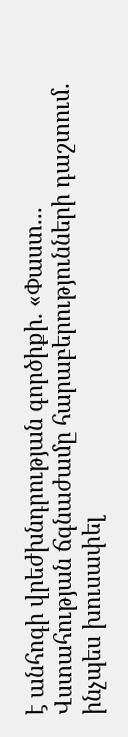է անհոգի վրեժխնդրության գործիքի. «Փաստ...
Վստահության ճգնաժամը հարաբերությունների դաշտում. ինչպես խուսափել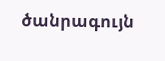ծանրագույն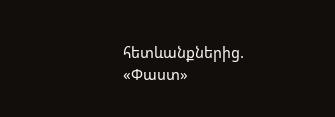հետևանքներից. «Փաստ»